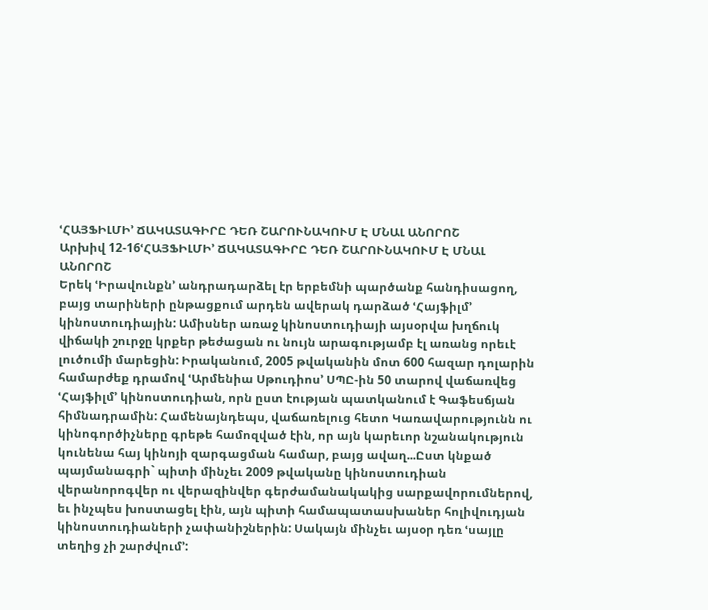ՙՀԱՅՖԻԼՄԻ՚ ՃԱԿԱՏԱԳԻՐԸ ԴԵՌ ՇԱՐՈՒՆԱԿՈՒՄ Է ՄՆԱԼ ԱՆՈՐՈՇ
Արխիվ 12-16ՙՀԱՅՖԻԼՄԻ՚ ՃԱԿԱՏԱԳԻՐԸ ԴԵՌ ՇԱՐՈՒՆԱԿՈՒՄ Է ՄՆԱԼ ԱՆՈՐՈՇ
Երեկ ՙԻրավունքն՚ անդրադարձել էր երբեմնի պարծանք հանդիսացող, բայց տարիների ընթացքում արդեն ավերակ դարձած ՙՀայֆիլմ՚ կինոստուդիային: Ամիսներ առաջ կինոստուդիայի այսօրվա խղճուկ վիճակի շուրջը կրքեր թեժացան ու նույն արագությամբ էլ առանց որեւէ լուծումի մարեցին: Իրականում, 2005 թվականին մոտ 600 հազար դոլարին համարժեք դրամով ՙԱրմենիա Սթուդիոս՚ ՍՊԸ-ին 50 տարով վաճառվեց ՙՀայֆիլմ՚ կինոստուդիան, որն ըստ էության պատկանում է Գաֆեսճյան հիմնադրամին: Համենայնդեպս, վաճառելուց հետո Կառավարությունն ու կինոգործիչները գրեթե համոզված էին, որ այն կարեւոր նշանակություն կունենա հայ կինոյի զարգացման համար, բայց ավաղ...Ըստ կնքած պայմանագրի` պիտի մինչեւ 2009 թվականը կինոստուդիան վերանորոգվեր ու վերազինվեր գերժամանակակից սարքավորումներով, եւ ինչպես խոստացել էին, այն պիտի համապատասխաներ հոլիվուդյան կինոստուդիաների չափանիշներին: Սակայն մինչեւ այսօր դեռ ՙսայլը տեղից չի շարժվում՚: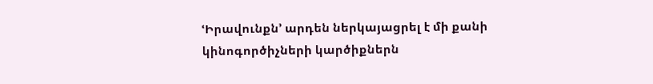ՙԻրավունքն՚ արդեն ներկայացրել է մի քանի կինոգործիչների կարծիքներն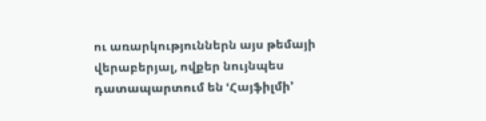ու առարկություններն այս թեմայի վերաբերյալ, ովքեր նույնպես դատապարտում են ՙՀայֆիլմի՚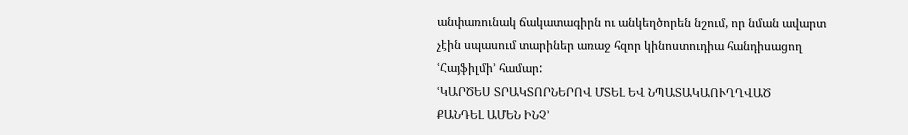անփառունակ ճակատագիրն ու անկեղծորեն նշում, որ նման ավարտ չէին սպասում տարիներ առաջ հզոր կինոստուդիա հանդիսացող ՙՀայֆիլմի՚ համար:
ՙԿԱՐԾԵՍ ՏՐԱԿՏՈՐՆԵՐՈՎ ՄՏԵԼ ԵՎ ՆՊԱՏԱԿԱՈՒՂՂՎԱԾ
ՔԱՆԴԵԼ ԱՄԵՆ ԻՆՉ՚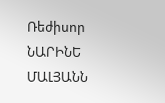Ռեժիսոր ՆԱՐԻՆԵ ՄԱԼՅԱՆՆ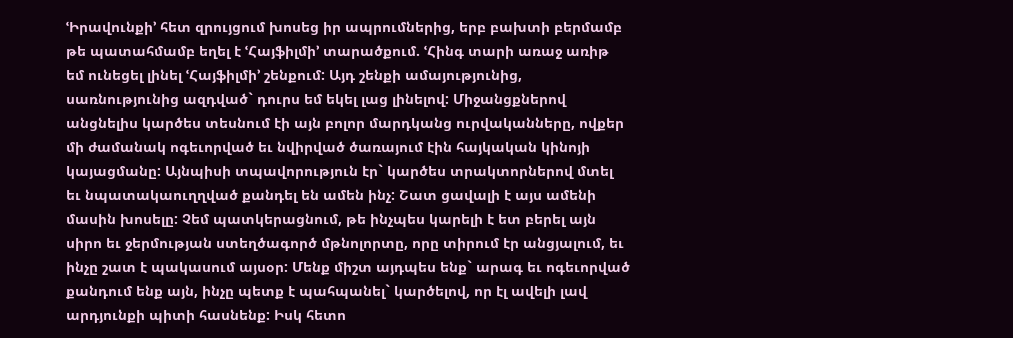ՙԻրավունքի՚ հետ զրույցում խոսեց իր ապրումներից, երբ բախտի բերմամբ թե պատահմամբ եղել է ՙՀայֆիլմի՚ տարածքում. ՙՀինգ տարի առաջ առիթ եմ ունեցել լինել ՙՀայֆիլմի՚ շենքում: Այդ շենքի ամայությունից, սառնությունից ազդված` դուրս եմ եկել լաց լինելով: Միջանցքներով անցնելիս կարծես տեսնում էի այն բոլոր մարդկանց ուրվականները, ովքեր մի ժամանակ ոգեւորված եւ նվիրված ծառայում էին հայկական կինոյի կայացմանը: Այնպիսի տպավորություն էր` կարծես տրակտորներով մտել եւ նպատակաուղղված քանդել են ամեն ինչ: Շատ ցավալի է այս ամենի մասին խոսելը: Չեմ պատկերացնում, թե ինչպես կարելի է ետ բերել այն սիրո եւ ջերմության ստեղծագործ մթնոլորտը, որը տիրում էր անցյալում, եւ ինչը շատ է պակասում այսօր: Մենք միշտ այդպես ենք` արագ եւ ոգեւորված քանդում ենք այն, ինչը պետք է պահպանել` կարծելով, որ էլ ավելի լավ արդյունքի պիտի հասնենք: Իսկ հետո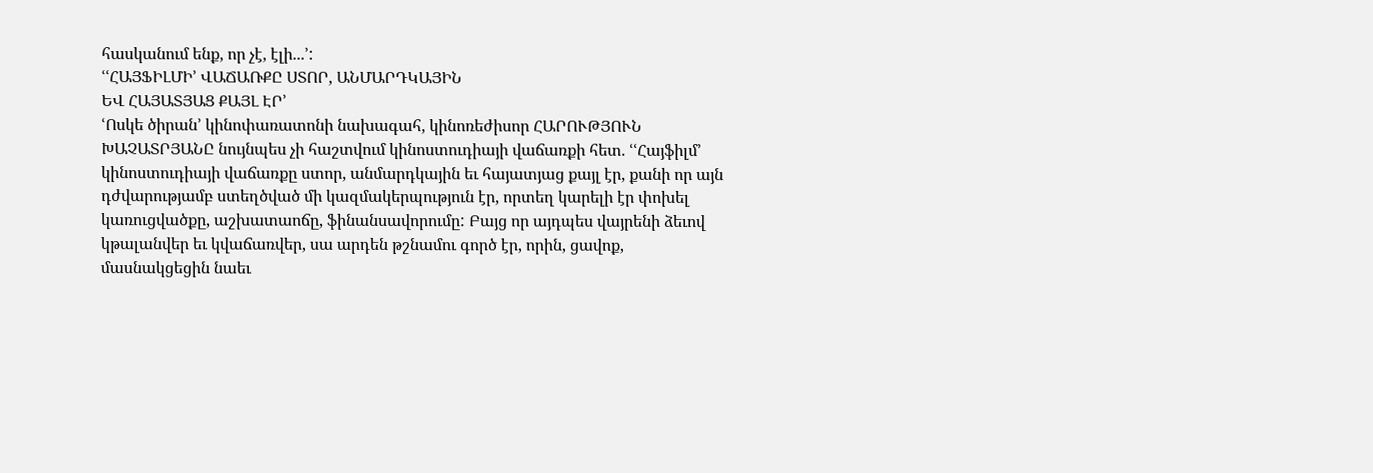հասկանում ենք, որ չէ, էլի...՚:
ՙՙՀԱՅՖԻԼՄԻ՚ ՎԱՃԱՌՔԸ ՍՏՈՐ, ԱՆՄԱՐԴԿԱՅԻՆ
ԵՎ ՀԱՅԱՏՅԱՑ ՔԱՅԼ ԷՐ՚
ՙՈսկե ծիրան՚ կինոփառատոնի նախագահ, կինոռեժիսոր ՀԱՐՈՒԹՅՈՒՆ ԽԱՉԱՏՐՅԱՆԸ նույնպես չի հաշտվում կինոստուդիայի վաճառքի հետ. ՙՙՀայֆիլմ՚ կինոստուդիայի վաճառքը ստոր, անմարդկային եւ հայատյաց քայլ էր, քանի որ այն դժվարությամբ ստեղծված մի կազմակերպություն էր, որտեղ կարելի էր փոխել կառուցվածքը, աշխատաոճը, ֆինանսավորումը: Բայց որ այդպես վայրենի ձեւով կթալանվեր եւ կվաճառվեր, սա արդեն թշնամու գործ էր, որին, ցավոք, մասնակցեցին նաեւ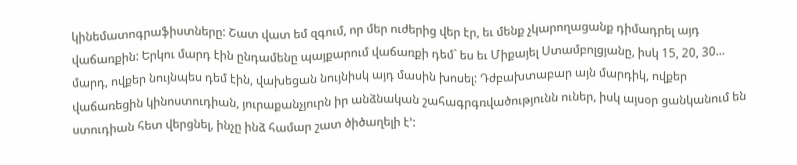կինեմատոգրաֆիստները: Շատ վատ եմ զգում, որ մեր ուժերից վեր էր, եւ մենք չկարողացանք դիմադրել այդ վաճառքին: Երկու մարդ էին ընդամենը պայքարում վաճառքի դեմ` ես եւ Միքայել Ստամբոլցյանը, իսկ 15, 20, 30... մարդ, ովքեր նույնպես դեմ էին, վախեցան նույնիսկ այդ մասին խոսել: Դժբախտաբար այն մարդիկ, ովքեր վաճառեցին կինոստուդիան, յուրաքանչյուրն իր անձնական շահագրգռվածությունն ուներ, իսկ այսօր ցանկանում են ստուդիան հետ վերցնել, ինչը ինձ համար շատ ծիծաղելի է՚: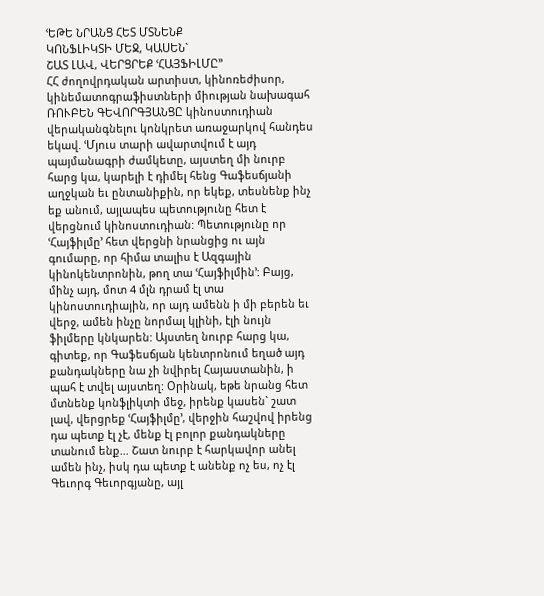ՙԵԹԵ ՆՐԱՆՑ ՀԵՏ ՄՏՆԵՆՔ
ԿՈՆՖԼԻԿՏԻ ՄԵՋ, ԿԱՍԵՆ`
ՇԱՏ ԼԱՎ, ՎԵՐՑՐԵՔ ՙՀԱՅՖԻԼՄԸ՚՚
ՀՀ ժողովրդական արտիստ, կինոռեժիսոր, կինեմատոգրաֆիստների միության նախագահ ՌՈՒԲԵՆ ԳԵՎՈՐԳՅԱՆՑԸ կինոստուդիան վերականգնելու կոնկրետ առաջարկով հանդես եկավ. ՙՄյուս տարի ավարտվում է այդ պայմանագրի ժամկետը, այստեղ մի նուրբ հարց կա, կարելի է դիմել հենց Գաֆեսճյանի աղջկան եւ ընտանիքին, որ եկեք, տեսնենք ինչ եք անում, այլապես պետությունը հետ է վերցնում կինոստուդիան: Պետությունը որ ՙՀայֆիլմը՚ հետ վերցնի նրանցից ու այն գումարը, որ հիմա տալիս է Ազգային կինոկենտրոնին, թող տա ՙՀայֆիլմին՚: Բայց, մինչ այդ, մոտ 4 մլն դրամ էլ տա կինոստուդիային, որ այդ ամենն ի մի բերեն եւ վերջ, ամեն ինչը նորմալ կլինի, էլի նույն ֆիլմերը կնկարեն: Այստեղ նուրբ հարց կա, գիտեք, որ Գաֆեսճյան կենտրոնում եղած այդ քանդակները նա չի նվիրել Հայաստանին, ի պահ է տվել այստեղ: Օրինակ, եթե նրանց հետ մտնենք կոնֆլիկտի մեջ, իրենք կասեն` շատ լավ, վերցրեք ՙՀայֆիլմը՚, վերջին հաշվով իրենց դա պետք էլ չէ, մենք էլ բոլոր քանդակները տանում ենք... Շատ նուրբ է հարկավոր անել ամեն ինչ, իսկ դա պետք է անենք ոչ ես, ոչ էլ Գեւորգ Գեւորգյանը, այլ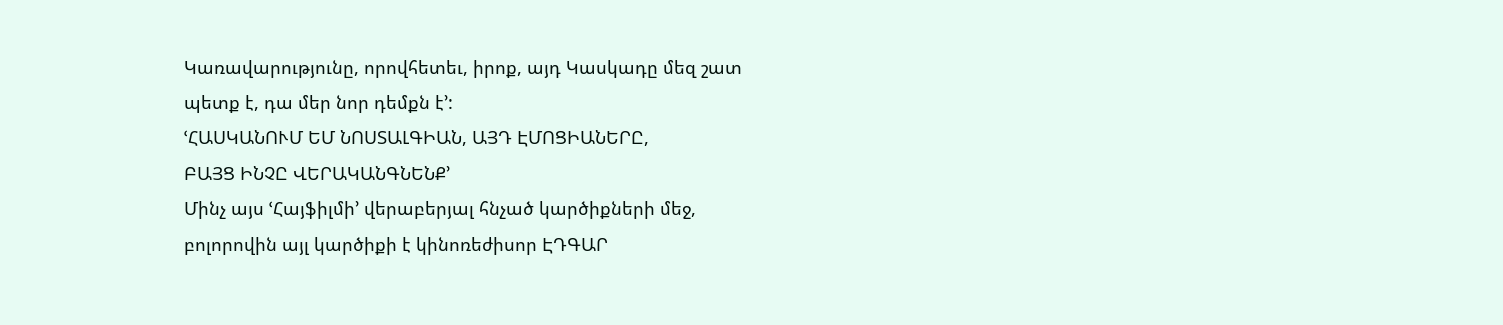Կառավարությունը, որովհետեւ, իրոք, այդ Կասկադը մեզ շատ պետք է, դա մեր նոր դեմքն է՚:
ՙՀԱՍԿԱՆՈՒՄ ԵՄ ՆՈՍՏԱԼԳԻԱՆ, ԱՅԴ ԷՄՈՑԻԱՆԵՐԸ,
ԲԱՅՑ ԻՆՉԸ ՎԵՐԱԿԱՆԳՆԵՆՔ՚
Մինչ այս ՙՀայֆիլմի՚ վերաբերյալ հնչած կարծիքների մեջ, բոլորովին այլ կարծիքի է կինոռեժիսոր ԷԴԳԱՐ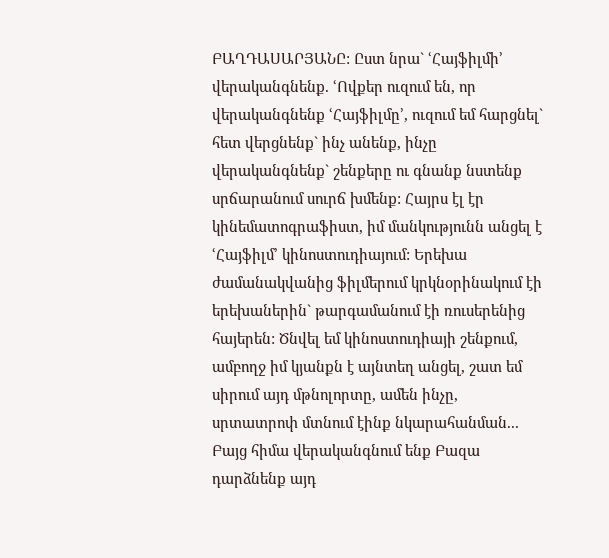ԲԱՂԴԱՍԱՐՅԱՆԸ: Ըստ նրա` ՙՀայֆիլմի՚ վերականգնենք. ՙՈվքեր ուզում են, որ վերականգնենք ՙՀայֆիլմը՚, ուզում եմ հարցնել` հետ վերցնենք` ինչ անենք, ինչը վերականգնենք` շենքերը ու գնանք նստենք սրճարանում սուրճ խմենք: Հայրս էլ էր կինեմատոգրաֆիստ, իմ մանկությունն անցել է ՙՀայֆիլմ՚ կինոստուդիայում: Երեխա ժամանակվանից ֆիլմերում կրկնօրինակում էի երեխաներին` թարգամանում էի ռուսերենից հայերեն: Ծնվել եմ կինոստուդիայի շենքում, ամբողջ իմ կյանքն է այնտեղ անցել, շատ եմ սիրում այդ մթնոլորտը, ամեն ինչը, սրտատրոփ մտնում էինք նկարահանման... Բայց հիմա վերականգնում ենք Բազա դարձնենք այդ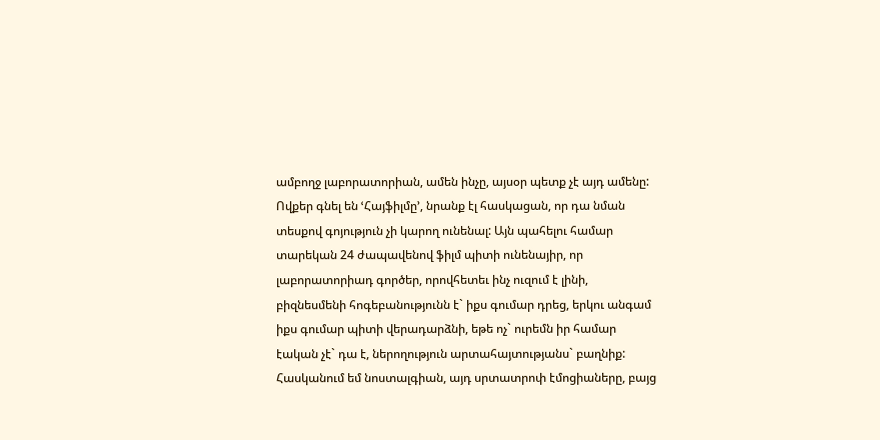ամբողջ լաբորատորիան, ամեն ինչը, այսօր պետք չէ այդ ամենը: Ովքեր գնել են ՙՀայֆիլմը՚, նրանք էլ հասկացան, որ դա նման տեսքով գոյություն չի կարող ունենալ: Այն պահելու համար տարեկան 24 ժապավենով ֆիլմ պիտի ունենայիր, որ լաբորատորիադ գործեր, որովհետեւ ինչ ուզում է լինի, բիզնեսմենի հոգեբանությունն է` իքս գումար դրեց, երկու անգամ իքս գումար պիտի վերադարձնի, եթե ոչ` ուրեմն իր համար էական չէ` դա է, ներողություն արտահայտությանս` բաղնիք: Հասկանում եմ նոստալգիան, այդ սրտատրոփ էմոցիաները, բայց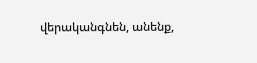վերականգնեն, անենք,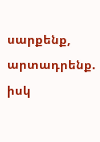սարքենք, արտադրենք. իսկ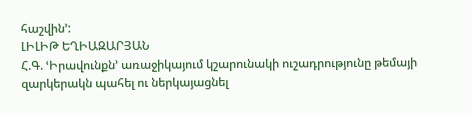հաշվին՚:
ԼԻԼԻԹ ԵՂԻԱԶԱՐՅԱՆ
Հ.Գ. ՙԻրավունքն՚ առաջիկայում կշարունակի ուշադրությունը թեմայի զարկերակն պահել ու ներկայացնել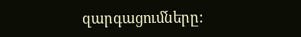զարգացումները: